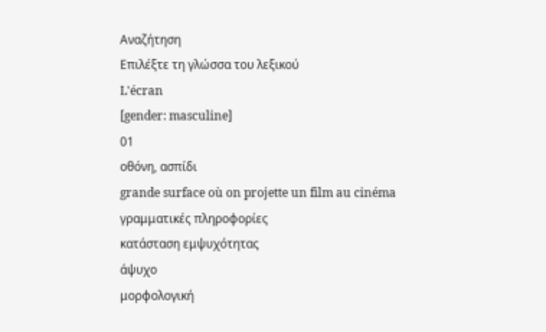Αναζήτηση
Επιλέξτε τη γλώσσα του λεξικού
L'écran
[gender: masculine]
01
οθόνη, ασπίδι
grande surface où on projette un film au cinéma
γραμματικές πληροφορίες
κατάσταση εμψυχότητας
άψυχο
μορφολογική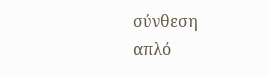σύνθεση
απλό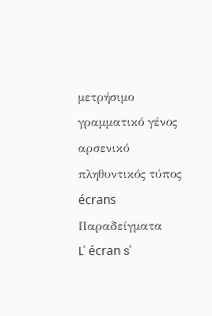μετρήσιμο
γραμματικό γένος
αρσενικό
πληθυντικός τύπος
écrans
Παραδείγματα
L' écran s'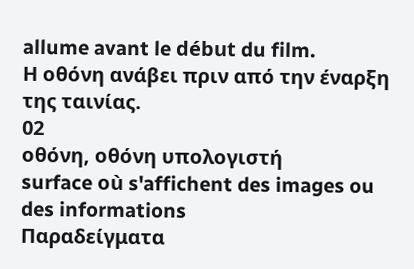allume avant le début du film.
Η οθόνη ανάβει πριν από την έναρξη της ταινίας.
02
οθόνη, οθόνη υπολογιστή
surface où s'affichent des images ou des informations
Παραδείγματα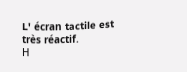L' écran tactile est très réactif.
Η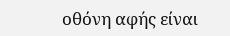οθόνη αφής είναι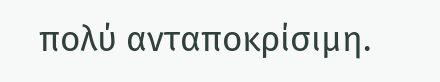πολύ ανταποκρίσιμη.